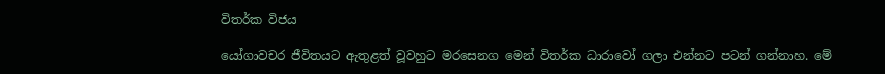විතර්ක විජය

යෝගාවචර ජීවිතයට ඇතුළත් වූවහුට මරසෙනග මෙන් විතර්ක ධාරාවෝ ගලා එන්නට පටන් ගන්නාහ. මේ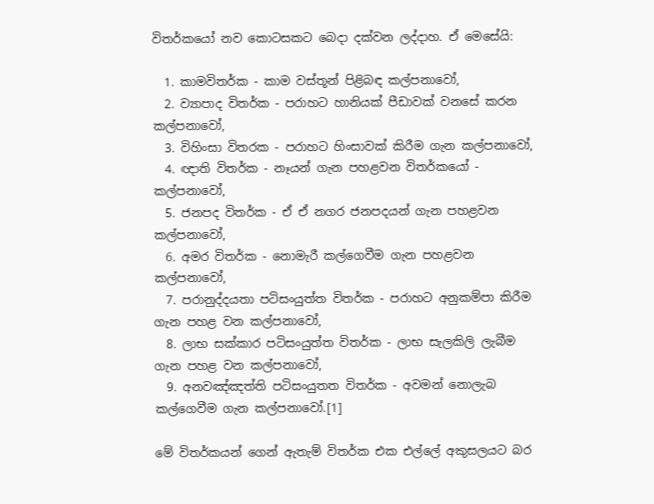විතර්කයෝ නව කොටසකට බෙදා දක්වන ලද්දාහ. ඒ මෙසේයි:

  1. කාමවිතර්ක - කාම වස්තූන් පිළිබඳ කල්පනාවෝ,
  2. ව්‍යාපාද විතර්ක - පරාහට හානියක් පීඩාවක් වනසේ කරන කල්පනාවෝ,
  3. විහිංසා විතරක - පරාහට හිංසාවක් කිරීම ගැන කල්පනාවෝ,
  4. ඥාති විතර්ක - නෑයන් ගැන පහළවන විතර්කයෝ - කල්පනාවෝ,
  5. ජනපද විතර්ක - ඒ ඒ නගර ජනපදයන් ගැන පහළවන කල්පනාවෝ,
  6. අමර විතර්ක - නොමැරී කල්ගෙවීම ගැන පහළවන කල්පනාවෝ,
  7. පරානුද්දයතා පටිසංයුත්ත විතර්ක - පරාහට අනුකම්පා කිරීම ගැන පහළ වන කල්පනාවෝ,
  8. ලාභ සක්කාර පටිසංයුත්ත විතර්ක - ලාභ සැලකිලි ලැබීම ගැන පහළ වන කල්පනාවෝ,
  9. අනවඤ්ඤත්ති පටිසංයුතත විතර්ක - අවමන් නොලැබ කල්ගෙවීම ගැන කල්පනාවෝ.[1]

මේ විතර්කයන් ගෙන් ඇතැම් විතර්ක එක එල්ලේ අකුසලයට බර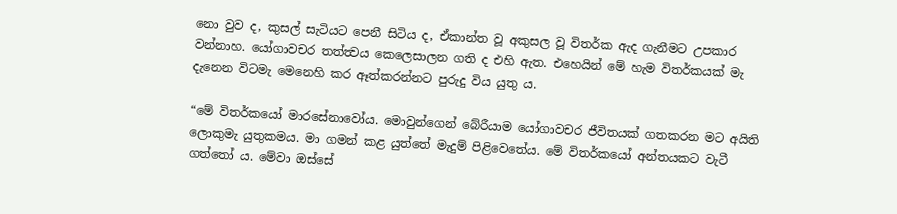නො වුව ද, කුසල් සැටියට පෙනී සිටිය ද, ඒකාන්ත වූ අකුසල වූ විතර්ක ඇද ගැනීමට උපකාර වන්නාහ. යෝගාවචර තත්ත්‍වය කෙලෙසාලන ගති ද එහි ඇත. එහෙයින් මේ හැම විතර්කයක් මැ දැනෙන විටමැ මෙනෙහි කර ඈත්කරන්නට පුරුදු විය යුතු ය.

“මේ විතර්කයෝ මාරසේනාවෝය. මොවුන්ගෙන් බේරීයාම යෝගාවචර ජීවිතයක් ගතකරන මට අයිති ලොකුමැ යුතුකමය. මා ගමන් කළ යුත්තේ මැදුම් පිළිවෙතේය. මේ විතර්කයෝ අන්තයකට වැටී ගත්තෝ ය. මේවා ඔස්සේ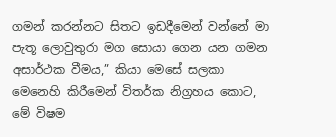ගමන් කරන්නට සිතට ඉඩදීමෙන් වන්නේ මා පැතූ ලොවුතුරා මග සොයා ගෙන යන ගමන අසාර්ථක වීමය,” කියා මෙසේ සලකා මෙනෙහි කිරීමෙන් විතර්ක නිග්‍රහය කොට, මේ විෂම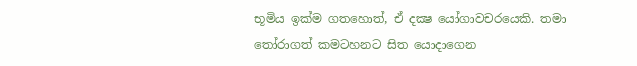භූමිය ඉක්ම ගතහොත්, ඒ දක්‍ෂ යෝගාවචරයෙකි. තමා තෝරාගත් කමටහනට සිත යොදාගෙන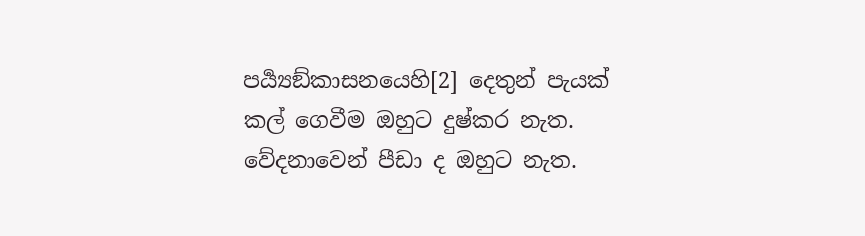පර්‍ය්‍යඞ්කාසනයෙහි[2] දෙතුන් පැයක් කල් ගෙවීම ඔහුට දුෂ්කර නැත. වේදනාවෙන් පීඩා ද ඔහුට නැත.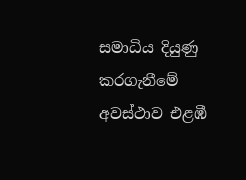සමාධිය දියුණු කරගැනීමේ අවස්ථාව එළඹී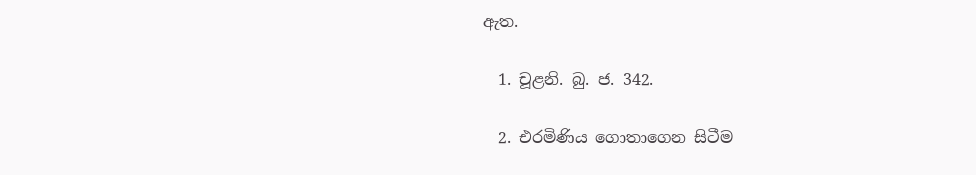ඇත.

  1. චූළනි. බු. ජ. 342.

  2. එරමිණිය ගොතාගෙන සිටීම